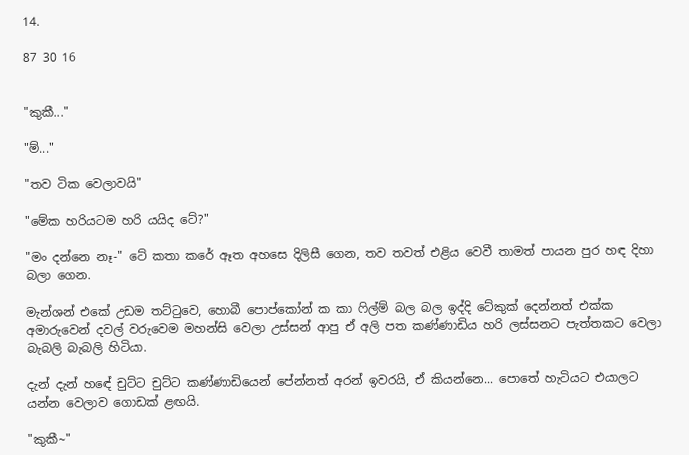14.

87 30 16


"කුකී..."

"ම්..."

"තව ටික වෙලාවයි"

"මේක හරියටම හරි යයිද ටේ?"

"මං දන්නෙ නෑ-" ටේ කතා කරේ ඈත අහසෙ දිලිසී ගෙන, තව තවත් එළිය වෙවී තාමත් පායන පුර හඳ දිහා බලා ගෙන.

මැන්ශන් එකේ උඩම තට්ටුවෙ, හොබී පොප්කෝන් ක කා ෆිල්ම් බල බල ඉද්දි ටේකුක් දෙන්නත් එක්ක අමාරුවෙන් දවල් වරුවෙම මහන්සි වෙලා උස්සන් ආපු ඒ අලි පත කණ්ණාඩිය හරි ලස්සනට පැත්තකට වෙලා බැබලි බැබලි හිටියා.

දැන් දැන් හඳේ චුට්ට චුට්ට කණ්ණාඩියෙන් පේන්නත් අරන් ඉවරයි, ඒ කියන්නෙ... පොතේ හැටියට එයාලට යන්න වෙලාව ගොඩක් ළඟයි.

"කුකී~"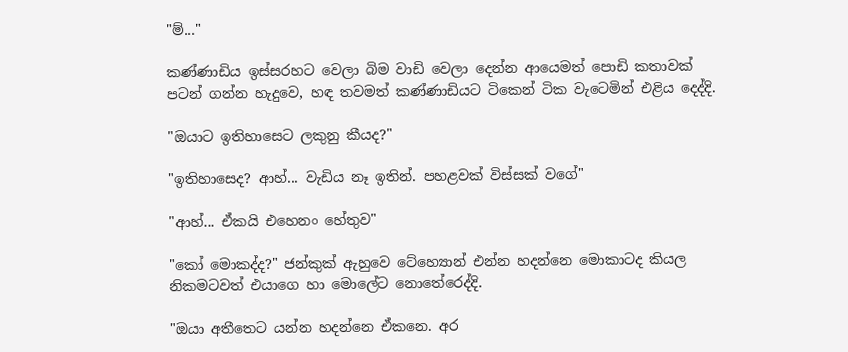"ම්..."

කණ්ණාඩිය ඉස්සරහට වෙලා බිම වාඩි වෙලා දෙන්න ආයෙමත් පොඩි කතාවක් පටන් ගන්න හැදුවෙ, හඳ තවමත් කණ්ණාඩියට ටිකෙන් ටික වැටෙමින් එළිය දෙද්දි.

"ඔයාට ඉතිහාසෙට ලකුනු කීයද?"

"ඉතිහාසෙද? ආහ්... වැඩිය නෑ ඉතින්. පහළවක් විස්සක් වගේ"

"ආහ්... ඒකයි එහෙනං හේතුව"

"කෝ මොකද්ද?" ජන්කුක් ඇහුවෙ ටේහ්‍යොන් එන්න හදන්නෙ මොකාටද කියල නිකමටවත් එයාගෙ හා මොලේට නොතේරෙද්දි.

"ඔයා අතීතෙට යන්න හදන්නෙ ඒකනෙ. අර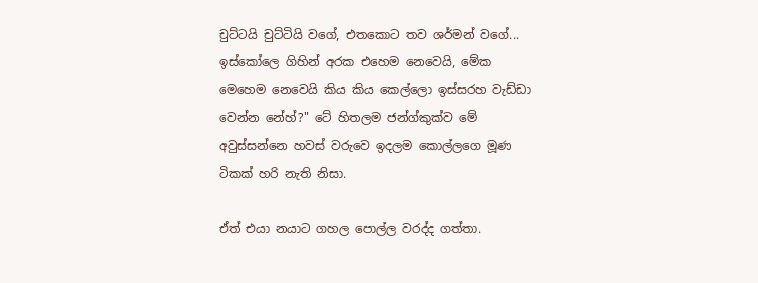චුට්ටයි චුට්ටියි වගේ, එතකොට තව ශර්මන් වගේ... ඉස්කෝලෙ ගිහින් අරක එහෙම නෙවෙයි, මේක මෙහෙම නෙවෙයි කිය කිය කෙල්ලො ඉස්සරහ වැඩ්ඩා වෙන්න නේහ්?" ටේ හිතලම ජන්ග්කුක්ව මේ අවුස්සන්නෙ හවස් වරුවෙ ඉදලම කොල්ලගෙ මූණ ටිකක් හරි නැති නිසා.

ඒත් එයා නයාට ගහල පොල්ල වරද්ද ගත්තා.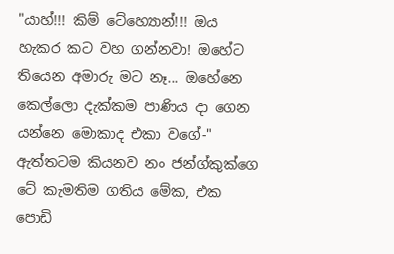"යාහ්!!! කිම් ටේහ්‍යොන්!!! ඔය හැකර කට වහ ගන්නවා! ඔහේට තියෙන අමාරු මට නෑ... ඔහේනෙ කෙල්ලො දැක්කම පාණිය දා ගෙන යන්නෙ මොකාද එකා වගේ-" ඇත්තටම කියනව නං ජන්ග්කුක්ගෙ ටේ කැමතිම ගතිය මේක, එක පොඩි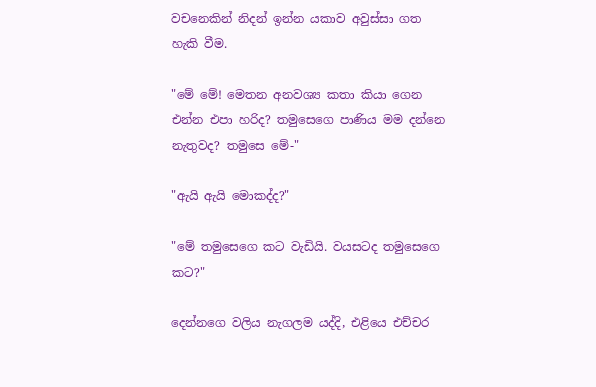වචනෙකින් නිදන් ඉන්න යකාව අවුස්සා ගත හැකි වීම.

"මේ මේ! මෙතන අනවශ්‍ය කතා කියා ගෙන එන්න එපා හරිද? තමුසෙගෙ පාණිය මම දන්නෙ නැතුවද? තමුසෙ මේ-"

"ඇයි ඇයි මොකද්ද?"

"මේ තමුසෙගෙ කට වැඩියි. වයසටද තමුසෙගෙ කට?"

දෙන්නගෙ වලිය නැගලම යද්දි, එළියෙ එච්චර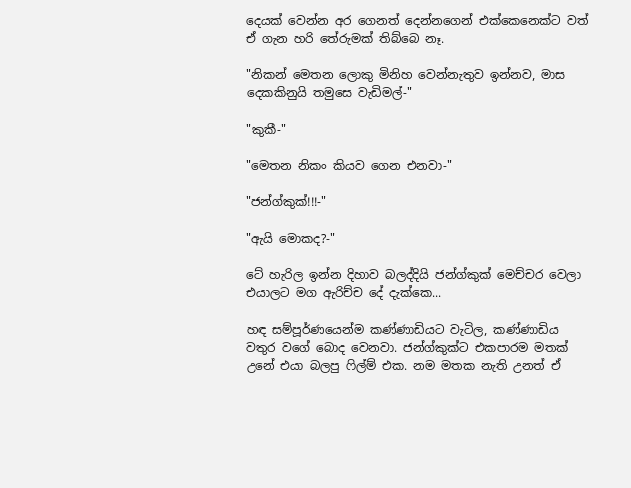දෙයක් වෙන්න අර ගෙනත් දෙන්නගෙන් එක්කෙනෙක්ට වත් ඒ ගැන හරි තේරුමක් තිබ්බෙ නෑ.

"නිකන් මෙතන ලොකු මිනිහ වෙන්නැතුව ඉන්නව, මාස දෙකකිනුයි තමුසෙ වැඩිමල්-"

"කුකී-"

"මෙතන නිකං කියව ගෙන එනවා-"

"ජන්ග්කුක්!!!-"

"ඇයි මොකද?-"

ටේ හැරිල ඉන්න දිහාව බලද්දියි ජන්ග්කුක් මෙච්චර වෙලා එයාලට මග ඇරිච්ච දේ දැක්කෙ...

හඳ සම්පූර්ණයෙන්ම කණ්ණාඩියට වැටිල, කණ්ණාඩිය වතුර වගේ බොද වෙනවා. ජන්ග්කුක්ට එකපාරම මතක් උනේ එයා බලපු ෆිල්ම් එක. නම මතක නැති උනත් ඒ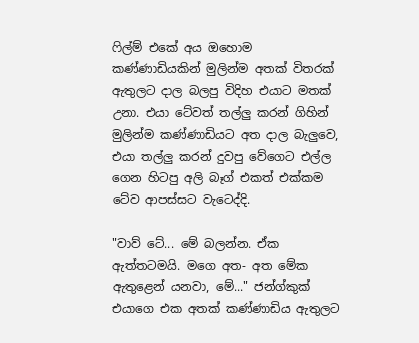ෆිල්ම් එකේ අය ඔහොම කණ්ණාඩියකින් මුලින්ම අතක් විතරක් ඇතුලට දාල බලපු විදිහ එයාට මතක් උනා. එයා ටේවත් තල්ලු කරන් ගිහින් මුලින්ම කණ්ණාඩියට අත දාල බැලුවෙ, එයා තල්ලු කරන් දුවපු වේගෙට එල්ල ගෙන හිටපු අලි බෑග් එකත් එක්කම ටේව ආපස්සට වැටෙද්දි.

"වාව් ටේ... මේ බලන්න. ඒක ඇත්තටමයි. මගෙ අත- අත මේක ඇතුළෙන් යනවා, මේ..." ජන්ග්කුක් එයාගෙ එක අතක් කණ්ණාඩිය ඇතුලට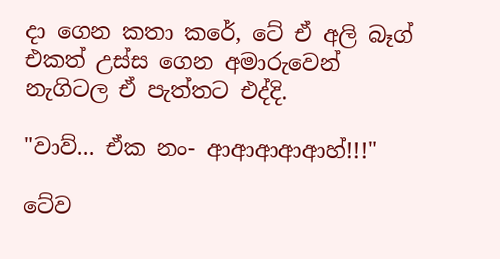දා ගෙන කතා කරේ, ටේ ඒ අලි බෑග් එකත් උස්ස ගෙන අමාරුවෙන් නැගිටල ඒ පැත්තට එද්දි.

"වාව්... ඒක නං- ආආආආආහ්!!!"

ටේව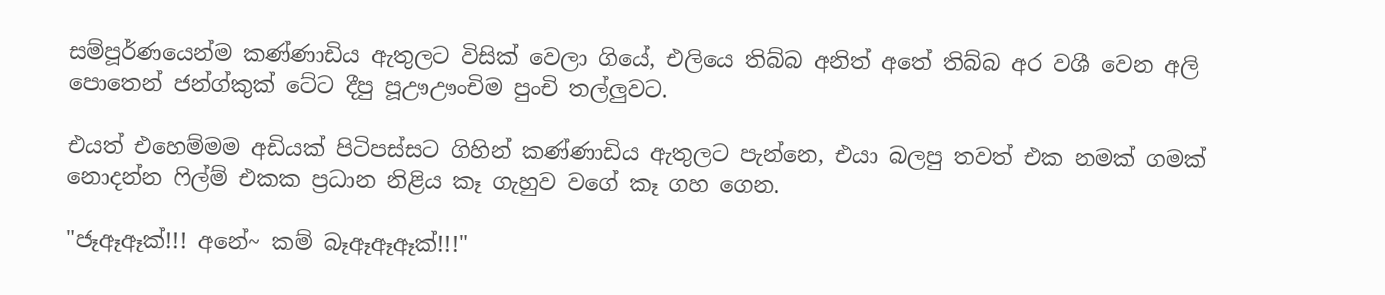සම්පූර්ණයෙන්ම කණ්ණාඩිය ඇතුලට විසික් වෙලා ගියේ, එලියෙ තිබ්බ අනිත් අතේ තිබ්බ අර වශී වෙන අලි පොතෙන් ජන්ග්කුක් ටේට දීපු පූඌඌංචිම පුංචි තල්ලුවට.

එයත් එහෙම්මම අඩියක් පිටිපස්සට ගිහින් කණ්ණාඩිය ඇතුලට පැන්නෙ, එයා බලපු තවත් එක නමක් ගමක් නොදන්න ෆිල්ම් එකක ප්‍රධාන නිළිය කෑ ගැහුව වගේ කෑ ගහ ගෙන.

"ජෑඈඈක්!!! අනේ~ කම් බෑඈඈඈක්!!!"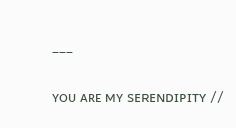___

ʏᴏᴜ ᴀʀᴇ ᴍʏ sᴇʀᴇɴᴅɪᴘɪᴛʏ //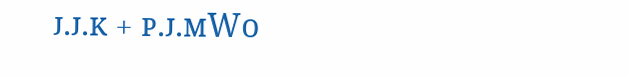ᴊ.ᴊ.ᴋ + ᴘ.ᴊ.ᴍWo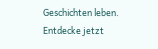Geschichten leben. Entdecke jetzt